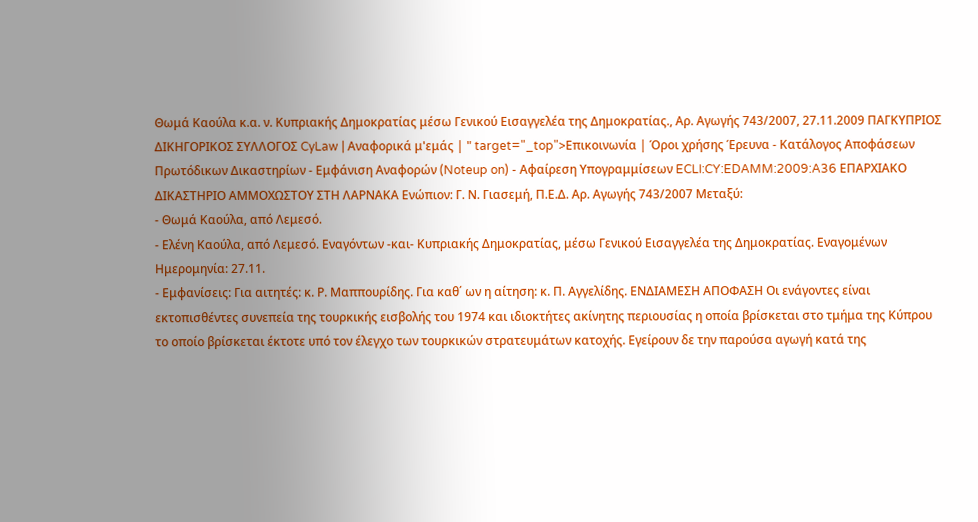Θωμά Καούλα κ.α. ν. Κυπριακής Δημοκρατίας μέσω Γενικού Εισαγγελέα της Δημοκρατίας., Αρ. Αγωγής 743/2007, 27.11.2009 ΠΑΓΚΥΠΡΙΟΣ ΔΙΚΗΓΟΡΙΚΟΣ ΣΥΛΛΟΓΟΣ CyLaw | Αναφορικά μ'εμάς | " target="_top">Επικοινωνία | Όροι χρήσης Έρευνα - Κατάλογος Αποφάσεων Πρωτόδικων Δικαστηρίων - Εμφάνιση Αναφορών (Noteup on) - Αφαίρεση Υπογραμμίσεων ECLI:CY:EDAMM:2009:A36 ΕΠΑΡΧΙΑΚΟ ΔΙΚΑΣΤΗΡΙΟ ΑΜΜΟΧΩΣΤΟΥ ΣΤΗ ΛΑΡΝΑΚΑ Ενώπιον: Γ. Ν. Γιασεμή, Π.Ε.Δ. Αρ. Αγωγής 743/2007 Μεταξύ:
- Θωμά Καούλα, από Λεμεσό.
- Ελένη Καούλα, από Λεμεσό. Εναγόντων -και- Κυπριακής Δημοκρατίας, μέσω Γενικού Εισαγγελέα της Δημοκρατίας. Εναγομένων Ημερομηνία: 27.11.
- Εμφανίσεις: Για αιτητές: κ. Ρ. Μαππουρίδης. Για καθ΄ ων η αίτηση: κ. Π. Αγγελίδης. ΕΝΔΙΑΜΕΣΗ ΑΠΟΦΑΣΗ Οι ενάγοντες είναι εκτοπισθέντες συνεπεία της τουρκικής εισβολής του 1974 και ιδιοκτήτες ακίνητης περιουσίας η οποία βρίσκεται στο τμήμα της Κύπρου το οποίο βρίσκεται έκτοτε υπό τον έλεγχο των τουρκικών στρατευμάτων κατοχής. Εγείρουν δε την παρούσα αγωγή κατά της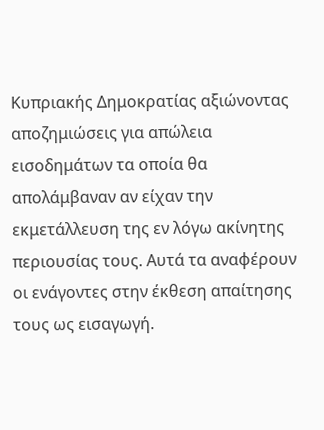Κυπριακής Δημοκρατίας αξιώνοντας αποζημιώσεις για απώλεια εισοδημάτων τα οποία θα απολάμβαναν αν είχαν την εκμετάλλευση της εν λόγω ακίνητης περιουσίας τους. Αυτά τα αναφέρουν οι ενάγοντες στην έκθεση απαίτησης τους ως εισαγωγή.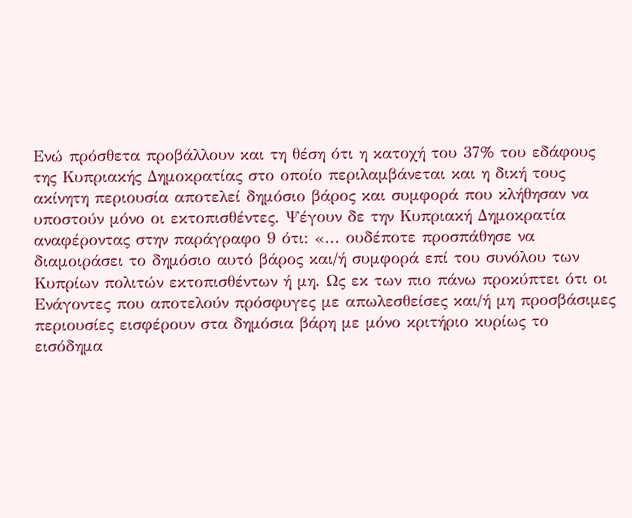Ενώ πρόσθετα προβάλλουν και τη θέση ότι η κατοχή του 37% του εδάφους της Κυπριακής Δημοκρατίας στο οποίο περιλαμβάνεται και η δική τους ακίνητη περιουσία αποτελεί δημόσιο βάρος και συμφορά που κλήθησαν να υποστούν μόνο οι εκτοπισθέντες. Ψέγουν δε την Κυπριακή Δημοκρατία αναφέροντας στην παράγραφο 9 ότι: «... ουδέποτε προσπάθησε να διαμοιράσει το δημόσιο αυτό βάρος και/ή συμφορά επί του συνόλου των Κυπρίων πολιτών εκτοπισθέντων ή μη. Ως εκ των πιο πάνω προκύπτει ότι οι Ενάγοντες που αποτελούν πρόσφυγες με απωλεσθείσες και/ή μη προσβάσιμες περιουσίες εισφέρουν στα δημόσια βάρη με μόνο κριτήριο κυρίως το εισόδημα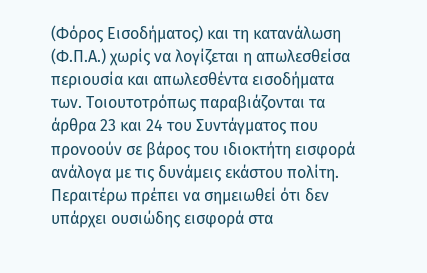(Φόρος Εισοδήματος) και τη κατανάλωση (Φ.Π.Α.) χωρίς να λογίζεται η απωλεσθείσα περιουσία και απωλεσθέντα εισοδήματα των. Τοιουτοτρόπως παραβιάζονται τα άρθρα 23 και 24 του Συντάγματος που προνοούν σε βάρος του ιδιοκτήτη εισφορά ανάλογα με τις δυνάμεις εκάστου πολίτη. Περαιτέρω πρέπει να σημειωθεί ότι δεν υπάρχει ουσιώδης εισφορά στα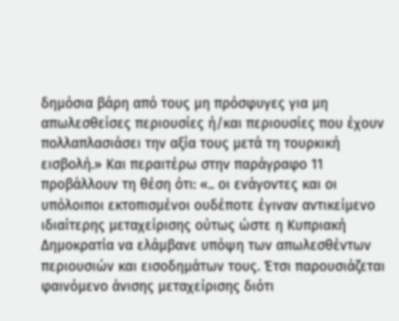δημόσια βάρη από τους μη πρόσφυγες για μη απωλεσθείσες περιουσίες ή/και περιουσίες που έχουν πολλαπλασιάσει την αξία τους μετά τη τουρκική εισβολή.» Και περαιτέρω στην παράγραφο 11 προβάλλουν τη θέση ότι: «.. οι ενάγοντες και οι υπόλοιποι εκτοπισμένοι ουδέποτε έγιναν αντικείμενο ιδιαίτερης μεταχείρισης ούτως ώστε η Κυπριακή Δημοκρατία να ελάμβανε υπόψη των απωλεσθέντων περιουσιών και εισοδημάτων τους. Έτσι παρουσιάζεται φαινόμενο άνισης μεταχείρισης διότι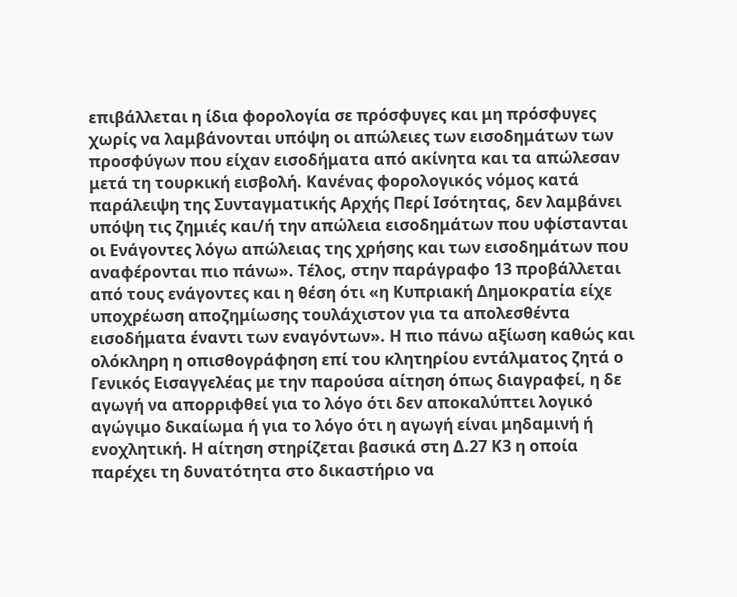επιβάλλεται η ίδια φορολογία σε πρόσφυγες και μη πρόσφυγες χωρίς να λαμβάνονται υπόψη οι απώλειες των εισοδημάτων των προσφύγων που είχαν εισοδήματα από ακίνητα και τα απώλεσαν μετά τη τουρκική εισβολή. Κανένας φορολογικός νόμος κατά παράλειψη της Συνταγματικής Αρχής Περί Ισότητας, δεν λαμβάνει υπόψη τις ζημιές και/ή την απώλεια εισοδημάτων που υφίστανται οι Ενάγοντες λόγω απώλειας της χρήσης και των εισοδημάτων που αναφέρονται πιο πάνω». Τέλος, στην παράγραφο 13 προβάλλεται από τους ενάγοντες και η θέση ότι «η Κυπριακή Δημοκρατία είχε υποχρέωση αποζημίωσης τουλάχιστον για τα απολεσθέντα εισοδήματα έναντι των εναγόντων». Η πιο πάνω αξίωση καθώς και ολόκληρη η οπισθογράφηση επί του κλητηρίου εντάλματος ζητά ο Γενικός Εισαγγελέας με την παρούσα αίτηση όπως διαγραφεί, η δε αγωγή να απορριφθεί για το λόγο ότι δεν αποκαλύπτει λογικό αγώγιμο δικαίωμα ή για το λόγο ότι η αγωγή είναι μηδαμινή ή ενοχλητική. Η αίτηση στηρίζεται βασικά στη Δ.27 Κ3 η οποία παρέχει τη δυνατότητα στο δικαστήριο να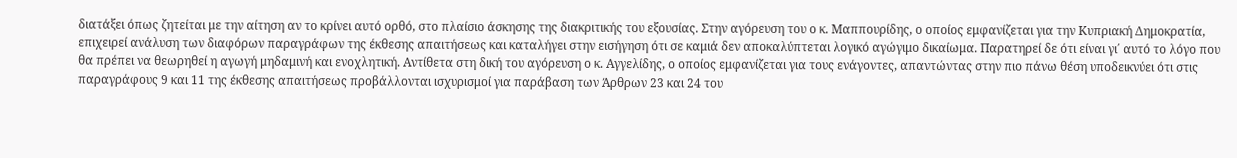διατάξει όπως ζητείται με την αίτηση αν το κρίνει αυτό ορθό, στο πλαίσιο άσκησης της διακριτικής του εξουσίας. Στην αγόρευση του ο κ. Μαππουρίδης, ο οποίος εμφανίζεται για την Κυπριακή Δημοκρατία, επιχειρεί ανάλυση των διαφόρων παραγράφων της έκθεσης απαιτήσεως και καταλήγει στην εισήγηση ότι σε καμιά δεν αποκαλύπτεται λογικό αγώγιμο δικαίωμα. Παρατηρεί δε ότι είναι γι΄ αυτό το λόγο που θα πρέπει να θεωρηθεί η αγωγή μηδαμινή και ενοχλητική. Αντίθετα στη δική του αγόρευση ο κ. Αγγελίδης, ο οποίος εμφανίζεται για τους ενάγοντες, απαντώντας στην πιο πάνω θέση υποδεικνύει ότι στις παραγράφους 9 και 11 της έκθεσης απαιτήσεως προβάλλονται ισχυρισμοί για παράβαση των Άρθρων 23 και 24 του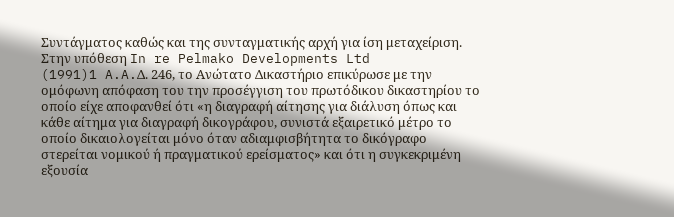Συντάγματος καθώς και της συνταγματικής αρχή για ίση μεταχείριση. Στην υπόθεση In re Pelmako Developments Ltd
(1991)1 A.A.Δ. 246, το Ανώτατο Δικαστήριο επικύρωσε με την ομόφωνη απόφαση του την προσέγγιση του πρωτόδικου δικαστηρίου το οποίο είχε αποφανθεί ότι «η διαγραφή αίτησης για διάλυση όπως και κάθε αίτημα για διαγραφή δικογράφου, συνιστά εξαιρετικό μέτρο το οποίο δικαιολογείται μόνο όταν αδιαμφισβήτητα το δικόγραφο στερείται νομικού ή πραγματικού ερείσματος» και ότι η συγκεκριμένη εξουσία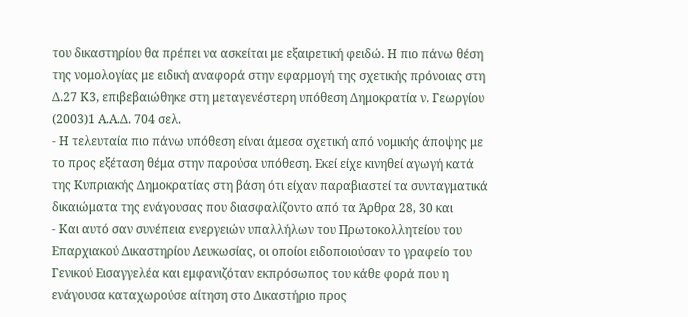του δικαστηρίου θα πρέπει να ασκείται με εξαιρετική φειδώ. Η πιο πάνω θέση της νομολογίας με ειδική αναφορά στην εφαρμογή της σχετικής πρόνοιας στη Δ.27 Κ3, επιβεβαιώθηκε στη μεταγενέστερη υπόθεση Δημοκρατία ν. Γεωργίου
(2003)1 Α.Α.Δ. 704 σελ.
- Η τελευταία πιο πάνω υπόθεση είναι άμεσα σχετική από νομικής άποψης με το προς εξέταση θέμα στην παρούσα υπόθεση. Εκεί είχε κινηθεί αγωγή κατά της Κυπριακής Δημοκρατίας στη βάση ότι είχαν παραβιαστεί τα συνταγματικά δικαιώματα της ενάγουσας που διασφαλίζοντο από τα Άρθρα 28, 30 και
- Και αυτό σαν συνέπεια ενεργειών υπαλλήλων του Πρωτοκολλητείου του Επαρχιακού Δικαστηρίου Λευκωσίας, οι οποίοι ειδοποιούσαν το γραφείο του Γενικού Εισαγγελέα και εμφανιζόταν εκπρόσωπος του κάθε φορά που η ενάγουσα καταχωρούσε αίτηση στο Δικαστήριο προς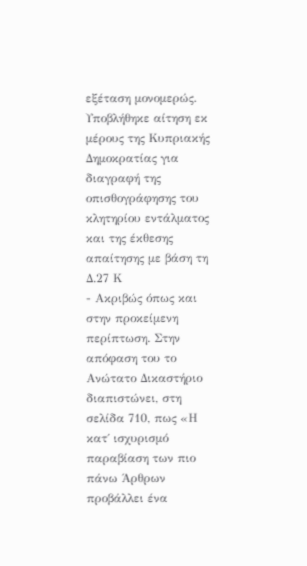εξέταση μονομερώς. Υποβλήθηκε αίτηση εκ μέρους της Κυπριακής Δημοκρατίας για διαγραφή της οπισθογράφησης του κλητηρίου εντάλματος και της έκθεσης απαίτησης με βάση τη Δ.27 Κ
- Ακριβώς όπως και στην προκείμενη περίπτωση. Στην απόφαση του το Ανώτατο Δικαστήριο διαπιστώνει, στη σελίδα 710, πως «Η κατ΄ ισχυρισμό παραβίαση των πιο πάνω Άρθρων προβάλλει ένα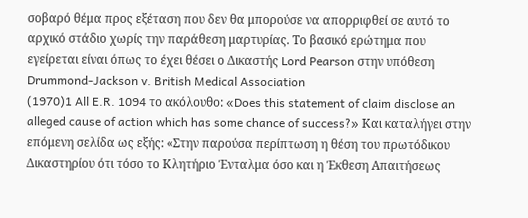σοβαρό θέμα προς εξέταση που δεν θα μπορούσε να απορριφθεί σε αυτό το αρχικό στάδιο χωρίς την παράθεση μαρτυρίας. Το βασικό ερώτημα που εγείρεται είναι όπως το έχει θέσει ο Δικαστής Lord Pearson στην υπόθεση Drummond-Jackson v. British Medical Association
(1970)1 All E.R. 1094 το ακόλουθο: «Does this statement of claim disclose an alleged cause of action which has some chance of success?» Και καταλήγει στην επόμενη σελίδα ως εξής: «Στην παρούσα περίπτωση η θέση του πρωτόδικου Δικαστηρίου ότι τόσο το Κλητήριο Ένταλμα όσο και η Έκθεση Απαιτήσεως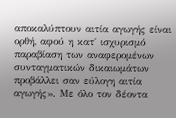αποκαλύπτουν αιτία αγωγής είναι ορθή, αφού η κατ΄ ισχυρισμό παραβίαση των αναφερομένων συνταγματικών δικαιωμάτων προβάλλει σαν εύλογη αιτία αγωγής». Με όλο τον δέοντα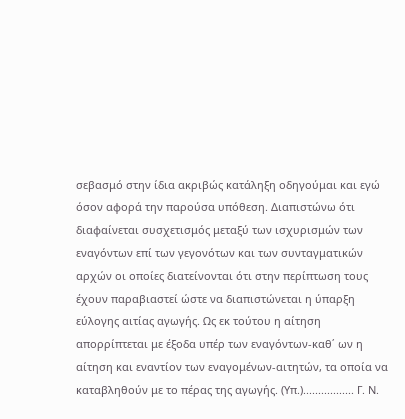σεβασμό στην ίδια ακριβώς κατάληξη οδηγούμαι και εγώ όσον αφορά την παρούσα υπόθεση. Διαπιστώνω ότι διαφαίνεται συσχετισμός μεταξύ των ισχυρισμών των εναγόντων επί των γεγονότων και των συνταγματικών αρχών οι οποίες διατείνονται ότι στην περίπτωση τους έχουν παραβιαστεί ώστε να διαπιστώνεται η ύπαρξη εύλογης αιτίας αγωγής. Ως εκ τούτου η αίτηση απορρίπτεται με έξοδα υπέρ των εναγόντων-καθ΄ ων η αίτηση και εναντίον των εναγομένων-αιτητών, τα οποία να καταβληθούν με το πέρας της αγωγής. (Υπ.)................. Γ. Ν.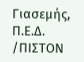Γιασεμής, Π.Ε.Δ. /ΠΙΣΤΟΝ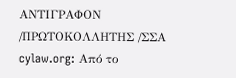ΑΝΤΙΓΡΑΦΟΝ /ΠΡΩΤΟΚΟΛΛΗΤΗΣ /ΣΣΑ cylaw.org: Από το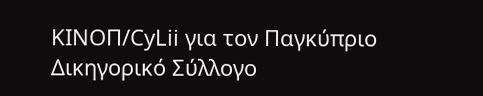ΚΙΝOΠ/CyLii για τον Παγκύπριο Δικηγορικό Σύλλογο